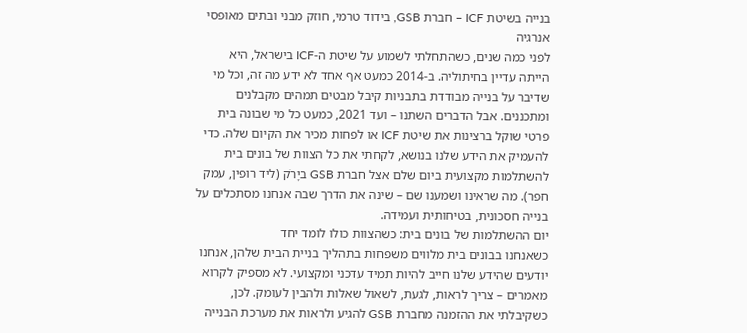בנייה בשיטת ICF – חברת GSB, בידוד טרמי, חוזק מבני ובתים מאופסי אנרגיה
לפני כמה שנים, כשהתחלתי לשמוע על שיטת ה-ICF בישראל, היא הייתה עדיין בחיתוליה. ב-2014 כמעט אף אחד לא ידע מה זה, וכל מי שדיבר על בנייה מבודדת בתבניות קיבל מבטים תמהים מקבלנים ומתכננים. אבל הדברים השתנו – ועד 2021, כמעט כל מי שבונה בית פרטי שוקל ברצינות את שיטת ICF או לפחות מכיר את הקיום שלה. כדי להעמיק את הידע שלנו בנושא, לקחתי את כל הצוות של בונים בית להשתלמות מקצועית ביום שלם אצל חברת GSB ביָרֹק (ליד רופין, עמק חפר). מה שראינו ושמענו שם – שינה את הדרך שבה אנחנו מסתכלים על בנייה חסכונית, בטיחותית ועמידה.
יום ההשתלמות של בונים בית: כשהצוות כולו לומד יחד
כשאנחנו בבונים בית מלווים משפחות בתהליך בניית הבית שלהן, אנחנו יודעים שהידע שלנו חייב להיות תמיד עדכני ומקצועי. לא מספיק לקרוא מאמרים – צריך לראות, לגעת, לשאול שאלות ולהבין לעומק. לכן, כשקיבלתי את ההזמנה מחברת GSB להגיע ולראות את מערכת הבנייה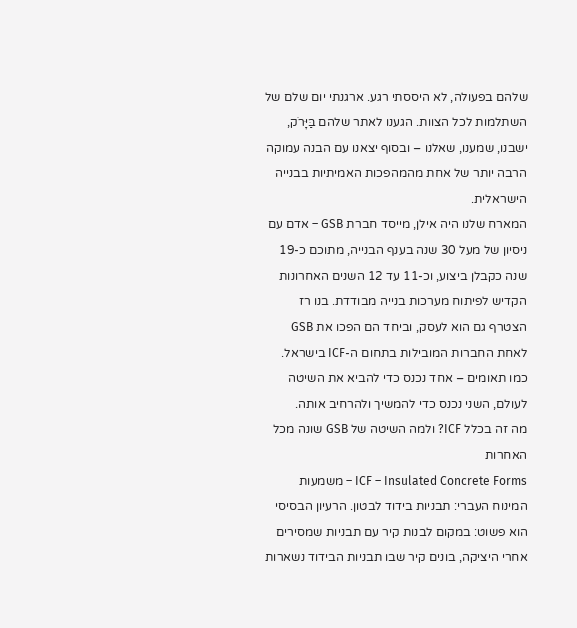שלהם בפעולה, לא היססתי רגע. ארגנתי יום שלם של השתלמות לכל הצוות. הגענו לאתר שלהם בַּיָּרֹק, ישבנו, שמענו, שאלנו – ובסוף יצאנו עם הבנה עמוקה הרבה יותר של אחת מהמהפכות האמיתיות בבנייה הישראלית.
המארח שלנו היה אילן, מייסד חברת GSB – אדם עם ניסיון של מעל 30 שנה בענף הבנייה, מתוכם כ-19 שנה כקבלן ביצוע, וכ-11 עד 12 השנים האחרונות הקדיש לפיתוח מערכות בנייה מבודדת. בנו רז הצטרף גם הוא לעסק, וביחד הם הפכו את GSB לאחת החברות המובילות בתחום ה-ICF בישראל. כמו תאומים – אחד נכנס כדי להביא את השיטה לעולם, השני נכנס כדי להמשיך ולהרחיב אותה.
מה זה בכלל ICF? ולמה השיטה של GSB שונה מכל האחרות
ICF – Insulated Concrete Forms – משמעות המינוח העברי: תבניות בידוד לבטון. הרעיון הבסיסי הוא פשוט: במקום לבנות קיר עם תבניות שמסירים אחרי היציקה, בונים קיר שבו תבניות הבידוד נשארות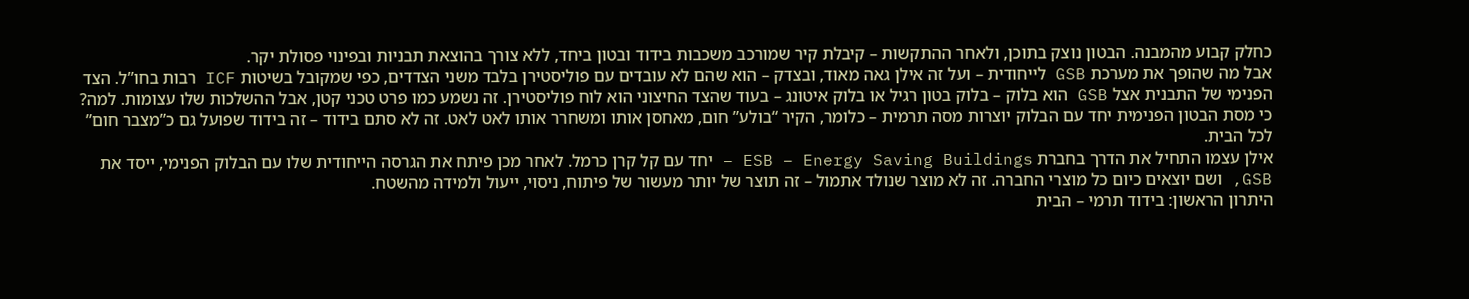כחלק קבוע מהמבנה. הבטון נוצק בתוכן, ולאחר ההתקשות – קיבלת קיר שמורכב משכבות בידוד ובטון ביחד, ללא צורך בהוצאת תבניות ובפינוי פסולת יקר.
אבל מה שהופך את מערכת GSB לייחודית – ועל זה אילן גאה מאוד, ובצדק – הוא שהם לא עובדים עם פוליסטירן בלבד משני הצדדים, כפי שמקובל בשיטות ICF רבות בחו”ל. הצד הפנימי של התבנית אצל GSB הוא בלוק – בלוק בטון רגיל או בלוק איטונג – בעוד שהצד החיצוני הוא לוח פוליסטירן. זה נשמע כמו פרט טכני קטן, אבל ההשלכות שלו עצומות. למה? כי מסת הבטון הפנימית יחד עם הבלוק יוצרות מסה תרמית – כלומר, הקיר “בולע” חום, מאחסן אותו ומשחרר אותו לאט לאט. זה לא סתם בידוד – זה בידוד שפועל גם כ”מצבר חום” לכל הבית.
אילן עצמו התחיל את הדרך בחברת ESB – Energy Saving Buildings – יחד עם קל קרן כרמל. לאחר מכן פיתח את הגרסה הייחודית שלו עם הבלוק הפנימי, ייסד את GSB, ושם יוצאים כיום כל מוצרי החברה. זה לא מוצר שנולד אתמול – זה תוצר של יותר מעשור של פיתוח, ניסוי, ייעול ולמידה מהשטח.
היתרון הראשון: בידוד תרמי – הבית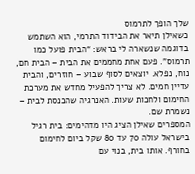שלך הופך לתרמוס
כשאילן תיאר את הבידוד התרמי, הוא השתמש בדוגמה שנשארה לי בראש: “הבית פועל כמו תרמוס”. פעם אחת מחממים את הבית – הבית חם, נוח, נפלא. יוצאים לסוף שבוע – חוזרים, והבית עדיין חמים. לא צריך להפעיל מחדש את מערכת החימום ולחכות שעות. האנרגיה שהכנסת לבית – נשמרת שם.
המספרים שאילן הציג היו מדהימים: בית רגיל בישראל עולה 70 עד 80 שקל ביום לחימום בחורף. אותו בית, בנוי עם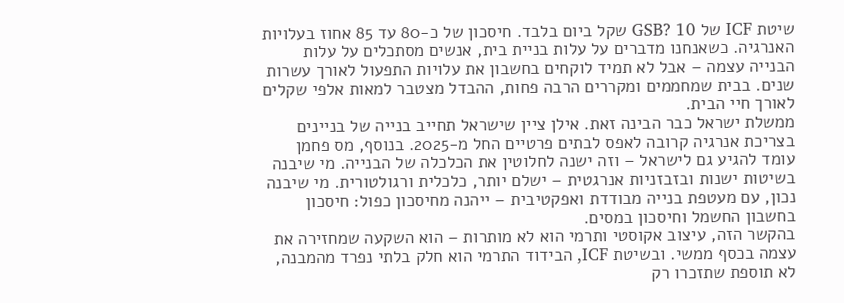שיטת ICF של GSB? 10 שקל ביום בלבד. חיסכון של כ-80 עד 85 אחוז בעלויות האנרגיה. כשאנחנו מדברים על עלות בניית בית, אנשים מסתכלים על עלות הבנייה עצמה – אבל לא תמיד לוקחים בחשבון את עלויות התפעול לאורך עשרות שנים. בבית שמחממים ומקררים הרבה פחות, ההבדל מצטבר למאות אלפי שקלים לאורך חיי הבית.
ממשלת ישראל כבר הבינה זאת. אילן ציין שישראל תחייב בנייה של בניינים בצריכת אנרגיה קרובה לאפס לבתים פרטיים החל מ-2025. בנוסף, מס פחמן עומד להגיע גם לישראל – וזה ישנה לחלוטין את הכלכלה של הבנייה. מי שיבנה בשיטות ישנות ובזבזניות אנרגטית – ישלם יותר, כלכלית ורגולטורית. מי שיבנה נכון, עם מעטפת בנייה מבודדת ואפקטיבית – ייהנה מחיסכון כפול: חיסכון בחשבון החשמל וחיסכון במסים.
בהקשר הזה, עיצוב אקוסטי ותרמי הוא לא מותרות – הוא השקעה שמחזירה את עצמה בכסף ממשי. ובשיטת ICF, הבידוד התרמי הוא חלק בלתי נפרד מהמבנה, לא תוספת שתזכרו רק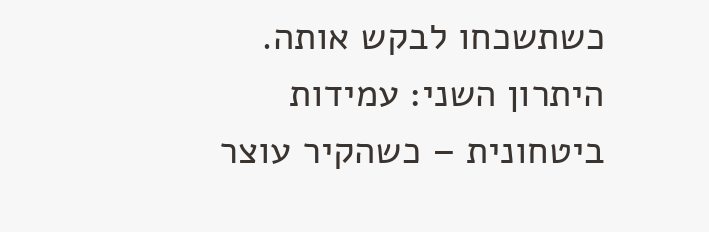כשתשכחו לבקש אותה.
היתרון השני: עמידות ביטחונית – כשהקיר עוצר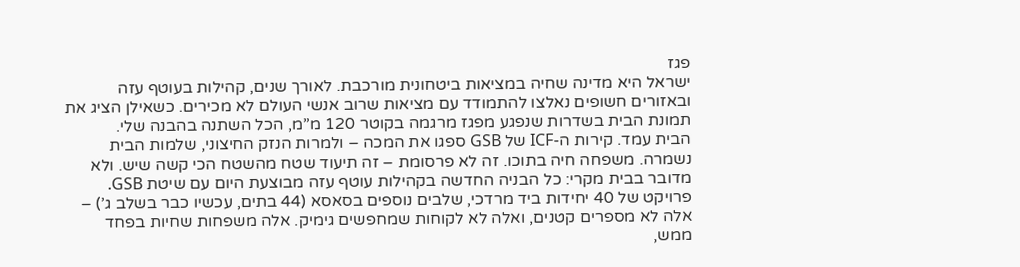פגז
ישראל היא מדינה שחיה במציאות ביטחונית מורכבת. לאורך שנים, קהילות בעוטף עזה ובאזורים חשופים נאלצו להתמודד עם מציאות שרוב אנשי העולם לא מכירים. כשאילן הציג את תמונת הבית בשדרות שנפגע מפגז מרגמה בקוטר 120 מ”מ, הכל השתנה בהבנה שלי.
הבית עמד. קירות ה-ICF של GSB ספגו את המכה – ולמרות הנזק החיצוני, שלמות הבית נשמרה. משפחה חיה בתוכו. זה לא פרסומת – זה תיעוד שטח מהשטח הכי קשה שיש. ולא מדובר בבית מקרי: כל הבניה החדשה בקהילות עוטף עזה מבוצעת היום עם שיטת GSB. פרויקט של 40 יחידות ביד מרדכי, שלבים נוספים בסאסא (44 בתים, עכשיו כבר בשלב ג’) – אלה לא מספרים קטנים, ואלה לא לקוחות שמחפשים גימיק. אלה משפחות שחיות בפחד ממש,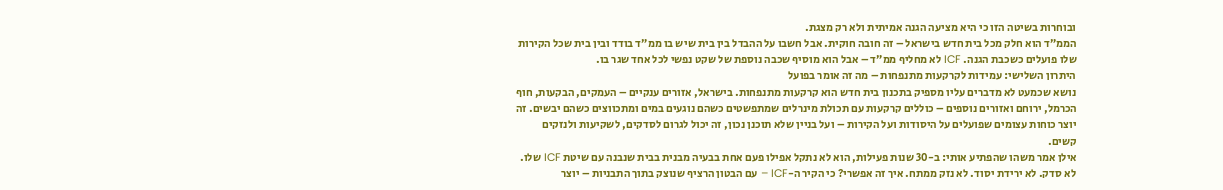ובוחרות בשיטה הזו כי היא מציעה הגנה אמיתית ולא רק מצגת.
הממ”ד הוא חלק מכל בית חדש בישראל – זה חובה חוקית. אבל חשבו על ההבדל בין בית שיש בו ממ”ד בודד ובין בית שכל הקירות שלו פועלים כשכבת הגנה. ICF לא מחליף ממ”ד – אבל הוא מוסיף שכבה נוספת של שקט נפשי לכל אחד שגר בו.
היתרון השלישי: עמידות לקרקעות מתנפחות – מה זה אומר בפועל
נושא שכמעט לא מדברים עליו מספיק בתכנון בית חדש הוא קרקעות מתנפחות. בישראל, אזורים ענקיים – העמקים, הבקעות, חוף הכרמל, ירוחם ואזורים נוספים – כוללים קרקעות עם תכולת מינרלים שמתפשטים כשהם נוגעים במים ומתכווצים כשהם יבשים. זה יוצר כוחות עצומים שפועלים על היסודות ועל הקירות – ועל בניין שלא תוכנן נכון, זה יכול לגרום לסדקים, לשקיעות ולנזקים קשים.
אילן אמר משהו שהפתיע אותי: ב-30 שנות פעילות, הוא לא נתקל אפילו פעם אחת בבעיה מבנית בבית שנבנה עם שיטת ICF שלו. לא סדק. לא ירידת יסוד. לא נזק ממתח. איך זה אפשרי? כי הקיר ה-ICF – עם הבטון הרציף שנוצק בתוך התבניות – יוצר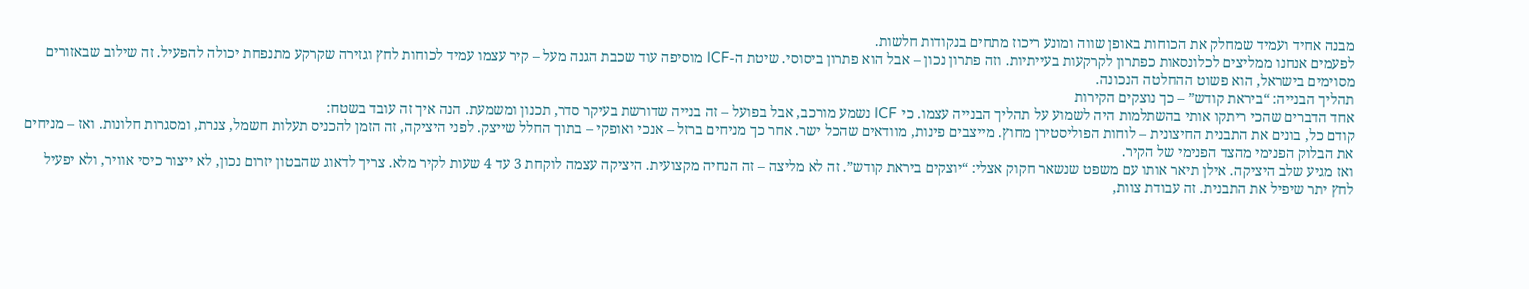מבנה אחיד ועמיד שמחלק את הכוחות באופן שווה ומונע ריכוז מתחים בנקודות חלשות.
לפעמים אנחנו ממליצים לכלונסאות כפתרון לקרקעות בעייתיות. וזה פתרון נכון – אבל הוא פתרון ביסוסי. שיטת ה-ICF מוסיפה עוד שכבת הגנה מעל – קיר עצמו עמיד לכוחות לחץ וגזירה שקרקע מתנפחת יכולה להפעיל. זה שילוב שבאזורים מסוימים בישראל, הוא פשוט ההחלטה הנכונה.
תהליך הבנייה: “ביראת קודש” – כך נוצקים הקירות
אחד הדברים שהכי ריתקו אותי בהשתלמות היה לשמוע על תהליך הבנייה עצמו. כי ICF נשמע מורכב, אבל בפועל – זה בנייה שדורשת בעיקר סדר, תכנון ומשמעת. הנה איך זה עובד בשטח:
קודם כל, בונים את התבנית החיצונית – לוחות הפוליסטירן מחוץ. מייצבים פינות, מוודאים שהכל ישר. אחר כך מניחים ברזל – אנכי ואופקי – בתוך החלל שייצק. לפני היציקה, זה הזמן להכניס תעלות חשמל, צנרת, ומסגרות חלונות. ואז – מניחים את הבלוק הפנימי מהצד הפנימי של הקיר.
ואז מגיע שלב היציקה. אילן תיאר אותו עם משפט שנשאר חקוק אצלי: “יוצקים ביראת קודש”. זה לא מליצה – זה הנחיה מקצועית. היציקה עצמה לוקחת 3 עד 4 שעות לקיר מלא. צריך לדאוג שהבטון יזרום נכון, לא ייצור כיסי אוויר, ולא יפעיל לחץ יתר שיפיל את התבנית. זה עבודת צוות,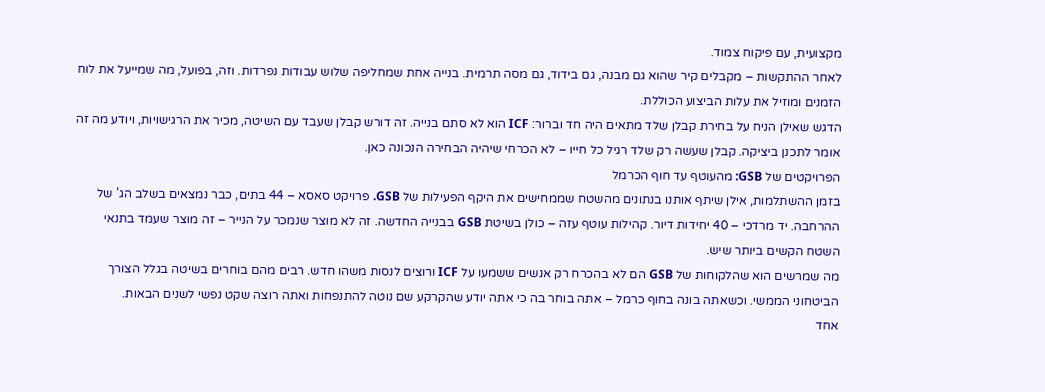מקצועית, עם פיקוח צמוד.
לאחר ההתקשות – מקבלים קיר שהוא גם מבנה, גם בידוד, גם מסה תרמית. בנייה אחת שמחליפה שלוש עבודות נפרדות. וזה, בפועל, מה שמייעל את לוח הזמנים ומוזיל את עלות הביצוע הכוללת.
הדגש שאילן הניח על בחירת קבלן שלד מתאים היה חד וברור: ICF הוא לא סתם בנייה. זה דורש קבלן שעבד עם השיטה, מכיר את הרגישויות, ויודע מה זה אומר לתכנן ביציקה. קבלן שעשה רק שלד רגיל כל חייו – לא הכרחי שיהיה הבחירה הנכונה כאן.
הפרויקטים של GSB: מהעוטף עד חוף הכרמל
בזמן ההשתלמות, אילן שיתף אותנו בנתונים מהשטח שממחישים את היקף הפעילות של GSB. פרויקט סאסא – 44 בתים, כבר נמצאים בשלב הג’ של ההרחבה. יד מרדכי – 40 יחידות דיור. קהילות עוטף עזה – כולן בשיטת GSB בבנייה החדשה. זה לא מוצר שנמכר על הנייר – זה מוצר שעמד בתנאי השטח הקשים ביותר שיש.
מה שמרשים הוא שהלקוחות של GSB הם לא בהכרח רק אנשים ששמעו על ICF ורוצים לנסות משהו חדש. רבים מהם בוחרים בשיטה בגלל הצורך הביטחוני הממשי. וכשאתה בונה בחוף כרמל – אתה בוחר בה כי אתה יודע שהקרקע שם נוטה להתנפחות ואתה רוצה שקט נפשי לשנים הבאות.
אחד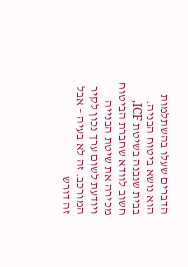הדברים שעלו בהשתלמות הוא נושא ביטוח הבניה. בבית שנבנה בשיטת ICF, חשוב לוודא שחברת הביטוח מכירה את שיטת הבנייה ויודעת לשום ערך נכון לקיר המורכב. זה לא בעיה – אבל זה דורש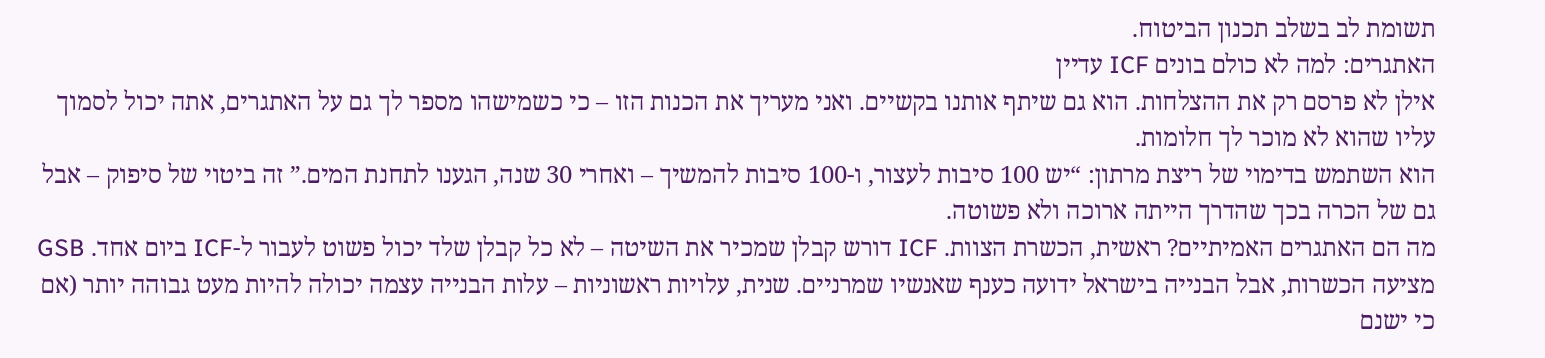תשומת לב בשלב תכנון הביטוח.
האתגרים: למה לא כולם בונים ICF עדיין
אילן לא פרסם רק את ההצלחות. הוא גם שיתף אותנו בקשיים. ואני מעריך את הכנות הזו – כי כשמישהו מספר לך גם על האתגרים, אתה יכול לסמוך עליו שהוא לא מוכר לך חלומות.
הוא השתמש בדימוי של ריצת מרתון: “יש 100 סיבות לעצור, ו-100 סיבות להמשיך – ואחרי 30 שנה, הגענו לתחנת המים.” זה ביטוי של סיפוק – אבל גם של הכרה בכך שהדרך הייתה ארוכה ולא פשוטה.
מה הם האתגרים האמיתיים? ראשית, הכשרת הצוות. ICF דורש קבלן שמכיר את השיטה – לא כל קבלן שלד יכול פשוט לעבור ל-ICF ביום אחד. GSB מציעה הכשרות, אבל הבנייה בישראל ידועה כענף שאנשיו שמרניים. שנית, עלויות ראשוניות – עלות הבנייה עצמה יכולה להיות מעט גבוהה יותר (אם כי ישנם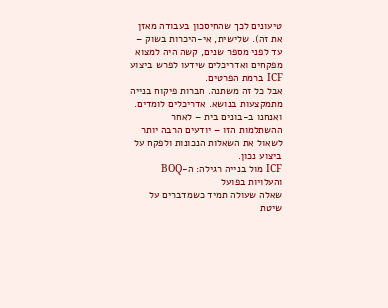טיעונים לכך שהחיסכון בעבודה מאזן את זה). שלישית, אי-היכרות בשוק – עד לפני מספר שנים, קשה היה למצוא מפקחים ואדריכלים שידעו לפרש ביצוע ICF ברמת הפרטים.
אבל כל זה משתנה. חברות פיקוח בנייה מתמקצעות בנושא. אדריכלים לומדים. ואנחנו ב-בונים בית – לאחר ההשתלמות הזו – יודעים הרבה יותר לשאול את השאלות הנכונות ולפקח על ביצוע נכון.
ICF מול בנייה רגילה: ה-BOQ והעלויות בפועל
שאלה שעולה תמיד כשמדברים על שיטת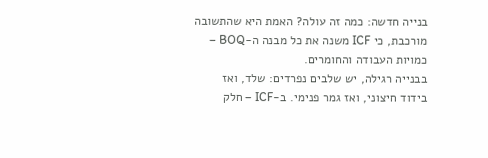בנייה חדשה: כמה זה עולה? האמת היא שהתשובה מורכבת, כי ICF משנה את כל מבנה ה-BOQ – כמויות העבודה והחומרים.
בבנייה רגילה, יש שלבים נפרדים: שלד, ואז בידוד חיצוני, ואז גמר פנימי. ב-ICF – חלק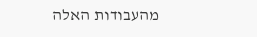מהעבודות האלה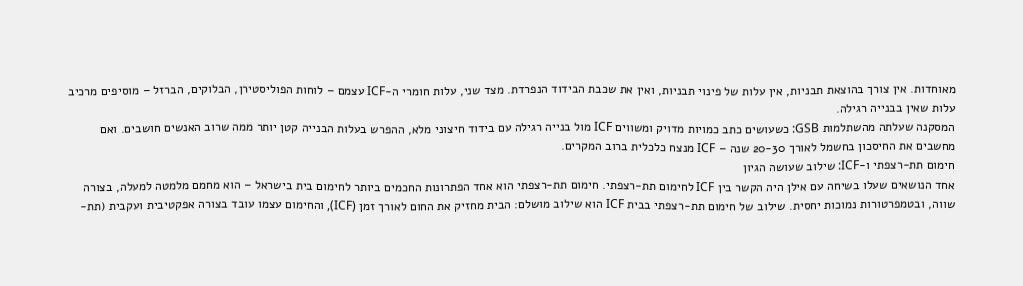מאוחדות. אין צורך בהוצאת תבניות, אין עלות של פינוי תבניות, ואין את שכבת הבידוד הנפרדת. מצד שני, עלות חומרי ה-ICF עצמם – לוחות הפוליסטירן, הבלוקים, הברזל – מוסיפים מרכיב עלות שאין בבנייה רגילה.
המסקנה שעלתה מהשתלמות GSB: כשעושים כתב כמויות מדויק ומשווים ICF מול בנייה רגילה עם בידוד חיצוני מלא, ההפרש בעלות הבנייה קטן יותר ממה שרוב האנשים חושבים. ואם מחשבים את החיסכון בחשמל לאורך 20-30 שנה – ICF מנצח כלכלית ברוב המקרים.
חימום תת-רצפתי ו-ICF: שילוב שעושה הגיון
אחד הנושאים שעלו בשיחה עם אילן היה הקשר בין ICF לחימום תת-רצפתי. חימום תת-רצפתי הוא אחד הפתרונות החכמים ביותר לחימום בית בישראל – הוא מחמם מלמטה למעלה, בצורה שווה, ובטמפרטורות נמוכות יחסית. שילוב של חימום תת-רצפתי בבית ICF הוא שילוב מושלם: הבית מחזיק את החום לאורך זמן (ICF), והחימום עצמו עובד בצורה אפקטיבית ועקבית (תת-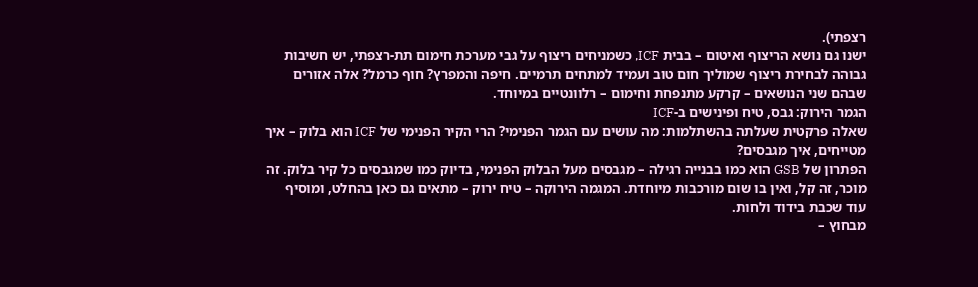רצפתי).
ישנו גם נושא הריצוף ואיטום – בבית ICF, כשמניחים ריצוף על גבי מערכת חימום תת-רצפתי, יש חשיבות גבוהה לבחירת ריצוף שמוליך חום טוב ועמיד למתחים תרמיים. חיפה והמפרץ? חוף כרמל? אלה אזורים שבהם שני הנושאים – קרקע מתנפחת וחימום – רלוונטיים במיוחד.
הגמר הירוק: גבס, טיח ופינישים ב-ICF
שאלה פרקטית שעלתה בהשתלמות: מה עושים עם הגמר הפנימי? הרי הקיר הפנימי של ICF הוא בלוק – איך מטייחים, איך מגבסים?
הפתרון של GSB הוא כמו בבנייה רגילה – מגבסים מעל הבלוק הפנימי, בדיוק כמו שמגבסים כל קיר בלוק. זה מוכר, זה קל, ואין בו שום מורכבות מיוחדת. המגמה הירוקה – טיח ירוק – מתאים גם כאן בהחלט, ומוסיף עוד שכבת בידוד ולחות.
מבחוץ –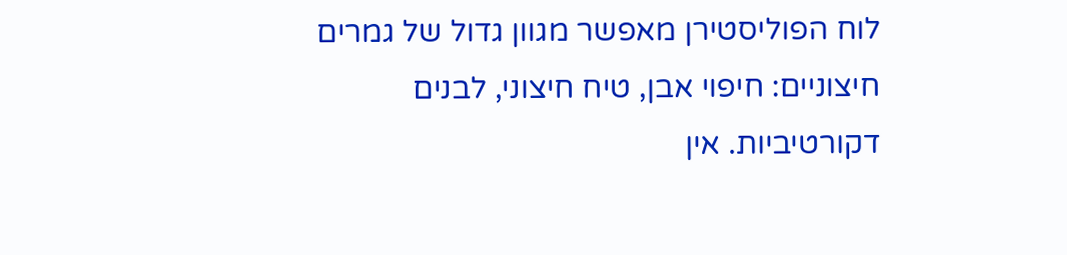לוח הפוליסטירן מאפשר מגוון גדול של גמרים חיצוניים: חיפוי אבן, טיח חיצוני, לבנים דקורטיביות. אין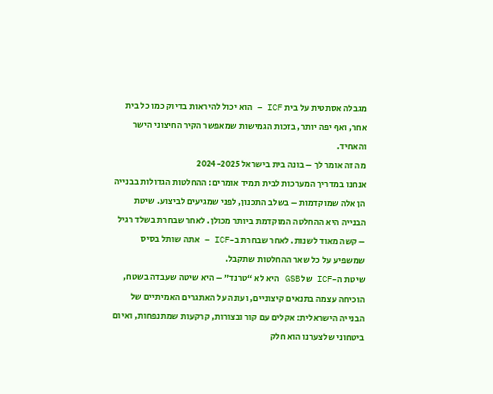מגבלה אסתטית על בית ICF – הוא יכול להיראות בדיוק כמו כל בית אחר, ואף יפה יותר, בזכות הגמישות שמאפשר הקיר החיצוני הישר והאחיד.
מה זה אומר לך – בונה בית בישראל 2024-2025
אנחנו במדריך המערכות לבית תמיד אומרים: ההחלטות הגדולות בבנייה הן אלה שמוקדמות – בשלב התכנון, לפני שמגיעים לביצוע. שיטת הבנייה היא ההחלטה המוקדמת ביותר מכולן. לאחר שבחרת בשלד רגיל – קשה מאוד לשנות. לאחר שבחרת ב-ICF – אתה שותל בסיס שמשפיע על כל שאר ההחלטות שתקבל.
שיטת ה-ICF של GSB היא לא “טרנד” – היא שיטה שעבדה בשטח, הוכיחה עצמה בתנאים קיצוניים, ועונה על האתגרים האמיתיים של הבנייה הישראלית: אקלים עם קור ובצורות, קרקעות שמתנפחות, ואיום ביטחוני שלצערנו הוא חלק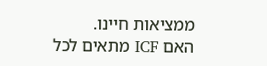ממציאות חיינו.
האם ICF מתאים לכל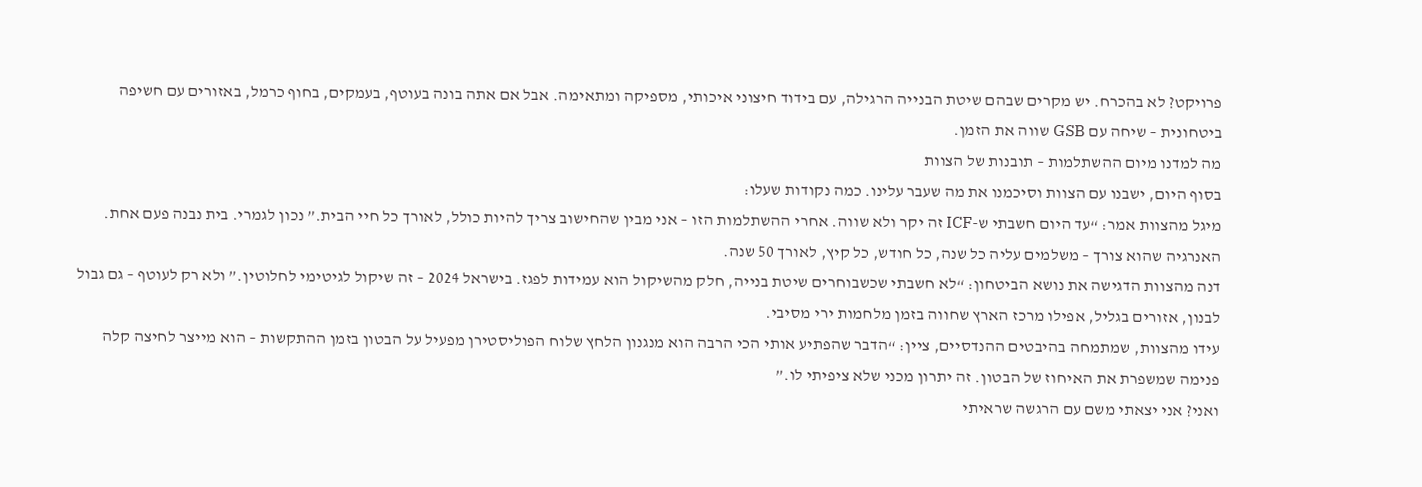פרויקט? לא בהכרח. יש מקרים שבהם שיטת הבנייה הרגילה, עם בידוד חיצוני איכותי, מספיקה ומתאימה. אבל אם אתה בונה בעוטף, בעמקים, בחוף כרמל, באזורים עם חשיפה ביטחונית – שיחה עם GSB שווה את הזמן.
מה למדנו מיום ההשתלמות – תובנות של הצוות
בסוף היום, ישבנו עם הצוות וסיכמנו את מה שעבר עלינו. כמה נקודות שעלו:
מיגל מהצוות אמר: “עד היום חשבתי ש-ICF זה יקר ולא שווה. אחרי ההשתלמות הזו – אני מבין שהחישוב צריך להיות כולל, לאורך כל חיי הבית.” נכון לגמרי. בית נבנה פעם אחת. האנרגיה שהוא צורך – משלמים עליה כל שנה, כל חודש, כל קיץ, לאורך 50 שנה.
דנה מהצוות הדגישה את נושא הביטחון: “לא חשבתי שכשבוחרים שיטת בנייה, חלק מהשיקול הוא עמידות לפגז. בישראל 2024 – זה שיקול לגיטימי לחלוטין.” ולא רק לעוטף – גם גבול לבנון, אזורים בגליל, אפילו מרכז הארץ שחווה בזמן מלחמות ירי מסיבי.
עידו מהצוות, שמתמחה בהיבטים ההנדסיים, ציין: “הדבר שהפתיע אותי הכי הרבה הוא מנגנון הלחץ שלוח הפוליסטירן מפעיל על הבטון בזמן ההתקשות – הוא מייצר לחיצה קלה פנימה שמשפרת את האיחוז של הבטון. זה יתרון מכני שלא ציפיתי לו.”
ואני? אני יצאתי משם עם הרגשה שראיתי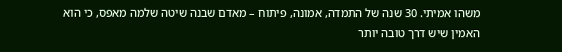משהו אמיתי. 30 שנה של התמדה, אמונה, פיתוח – מאדם שבנה שיטה שלמה מאפס, כי הוא האמין שיש דרך טובה יותר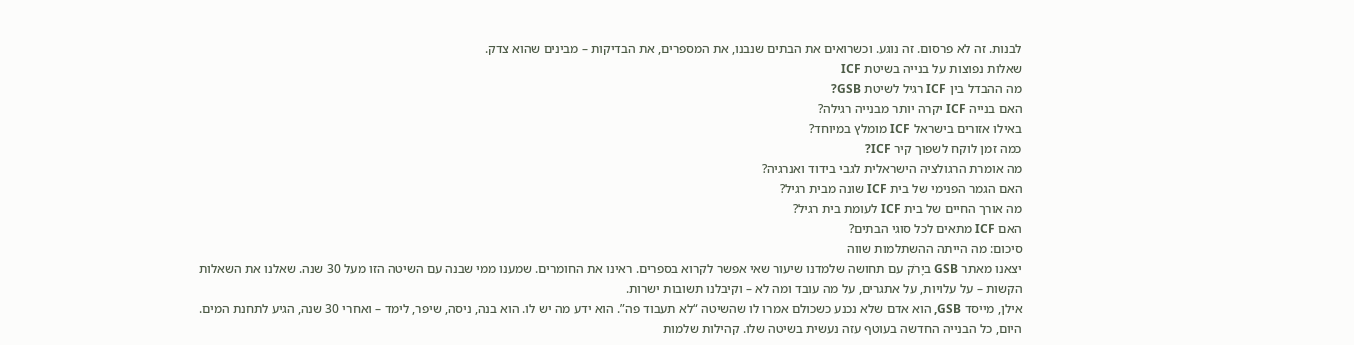לבנות. זה לא פרסום. זה נוגע. וכשרואים את הבתים שנבנו, את המספרים, את הבדיקות – מבינים שהוא צדק.
שאלות נפוצות על בנייה בשיטת ICF
מה ההבדל בין ICF רגיל לשיטת GSB?
האם בנייה ICF יקרה יותר מבנייה רגילה?
באילו אזורים בישראל ICF מומלץ במיוחד?
כמה זמן לוקח לשפוך קיר ICF?
מה אומרת הרגולציה הישראלית לגבי בידוד ואנרגיה?
האם הגמר הפנימי של בית ICF שונה מבית רגיל?
מה אורך החיים של בית ICF לעומת בית רגיל?
האם ICF מתאים לכל סוגי הבתים?
סיכום: מה הייתה ההשתלמות שווה
יצאנו מאתר GSB ביָרֹק עם תחושה שלמדנו שיעור שאי אפשר לקרוא בספרים. ראינו את החומרים. שמענו ממי שבנה עם השיטה הזו מעל 30 שנה. שאלנו את השאלות הקשות – על עלויות, על אתגרים, על מה עובד ומה לא – וקיבלנו תשובות ישרות.
אילן, מייסד GSB, הוא אדם שלא נכנע כשכולם אמרו לו שהשיטה “לא תעבוד פה”. הוא ידע מה יש לו. הוא בנה, ניסה, שיפר, לימד – ואחרי 30 שנה, הגיע לתחנת המים. היום, כל הבנייה החדשה בעוטף עזה נעשית בשיטה שלו. קהילות שלמות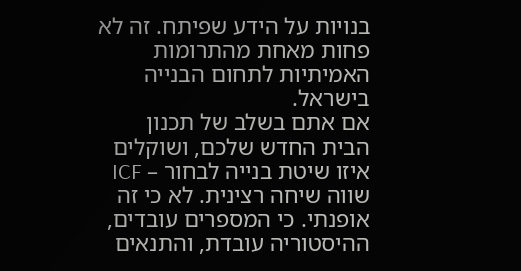בנויות על הידע שפיתח. זה לא פחות מאחת מהתרומות האמיתיות לתחום הבנייה בישראל.
אם אתם בשלב של תכנון הבית החדש שלכם, ושוקלים איזו שיטת בנייה לבחור – ICF שווה שיחה רצינית. לא כי זה אופנתי. כי המספרים עובדים, ההיסטוריה עובדת, והתנאים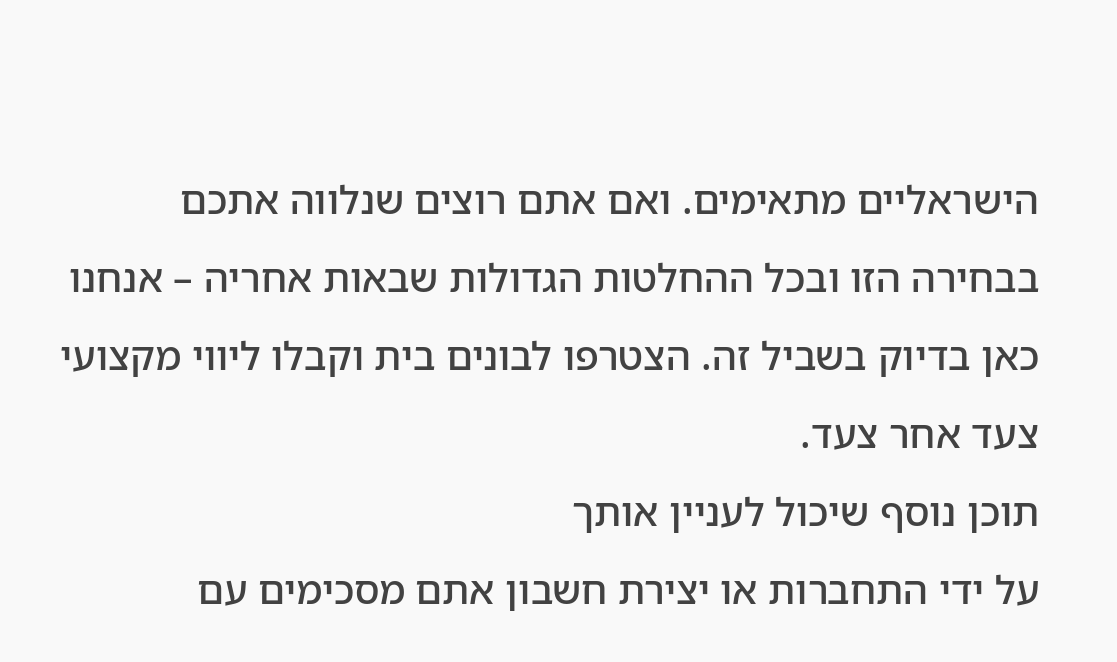הישראליים מתאימים. ואם אתם רוצים שנלווה אתכם בבחירה הזו ובכל ההחלטות הגדולות שבאות אחריה – אנחנו כאן בדיוק בשביל זה. הצטרפו לבונים בית וקבלו ליווי מקצועי צעד אחר צעד.
תוכן נוסף שיכול לעניין אותך
על ידי התחברות או יצירת חשבון אתם מסכימים עם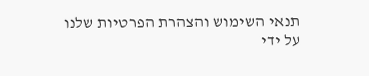תנאי השימוש והצהרת הפרטיות שלנו
על ידי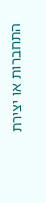התחברות או יצירת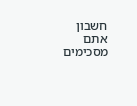חשבון אתם מסכימים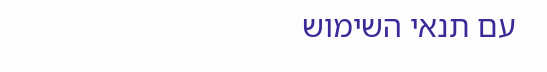עם תנאי השימוש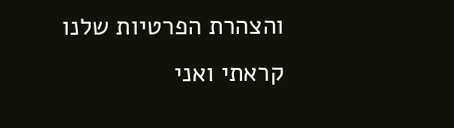והצהרת הפרטיות שלנו
קראתי ואני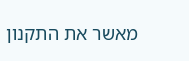מאשר את התקנון